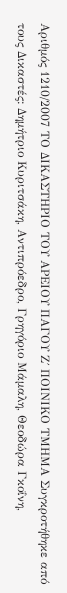Αριθμός 1210/2007 ΤΟ ΔΙΚΑΣΤΗΡΙΟ ΤΟΥ ΑΡΕΙΟΥ ΠΑΓΟΥ Ζ΄ ΠΟΙΝΙΚΟ ΤΜΗΜΑ Συγκροτήθηκε από τους Δικαστές: Δημήτριο Κυριτσάκη, Αντιπρόεδρο, Γρηγόριο Μάμαλη, Θεοδώρα Γκοΐνη,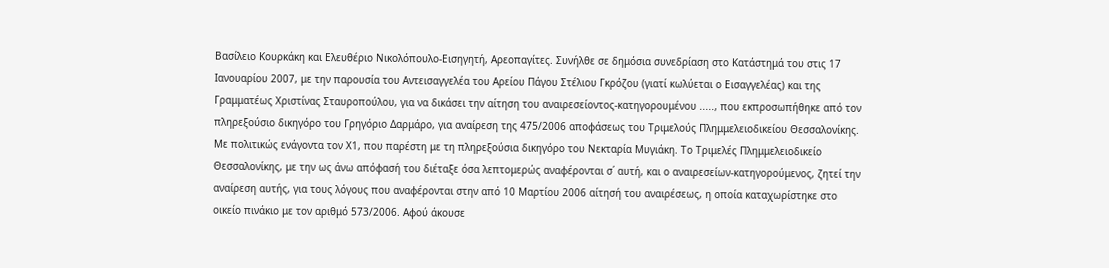Βασίλειο Κουρκάκη και Ελευθέριο Νικολόπουλο-Εισηγητή, Αρεοπαγίτες. Συνήλθε σε δημόσια συνεδρίαση στο Κατάστημά του στις 17 Ιανουαρίου 2007, με την παρουσία του Αντεισαγγελέα του Αρείου Πάγου Στέλιου Γκρόζου (γιατί κωλύεται ο Εισαγγελέας) και της Γραμματέως Χριστίνας Σταυροπούλου, για να δικάσει την αίτηση του αναιρεσείοντος-κατηγορουμένου ....., που εκπροσωπήθηκε από τον πληρεξούσιο δικηγόρο του Γρηγόριο Δαρμάρο, για αναίρεση της 475/2006 αποφάσεως του Τριμελούς Πλημμελειοδικείου Θεσσαλονίκης. Με πολιτικώς ενάγοντα τον X1, που παρέστη με τη πληρεξούσια δικηγόρο του Νεκταρία Μυγιάκη. Το Τριμελές Πλημμελειοδικείο Θεσσαλονίκης, με την ως άνω απόφασή του διέταξε όσα λεπτομερώς αναφέρονται σ΄ αυτή, και ο αναιρεσείων-κατηγορούμενος, ζητεί την αναίρεση αυτής, για τους λόγους που αναφέρονται στην από 10 Μαρτίου 2006 αίτησή του αναιρέσεως, η οποία καταχωρίστηκε στο οικείο πινάκιο με τον αριθμό 573/2006. Αφού άκουσε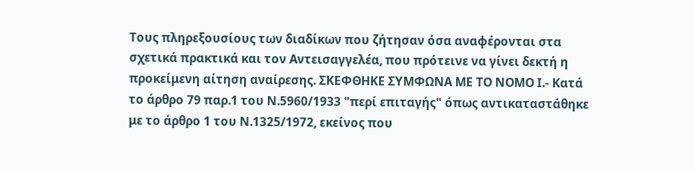Τους πληρεξουσίους των διαδίκων που ζήτησαν όσα αναφέρονται στα σχετικά πρακτικά και τον Αντεισαγγελέα, που πρότεινε να γίνει δεκτή η προκείμενη αίτηση αναίρεσης. ΣΚΕΦΘΗΚΕ ΣΥΜΦΩΝΑ ΜΕ ΤΟ ΝΟΜΟ Ι.- Κατά το άρθρο 79 παρ.1 του Ν.5960/1933 "περί επιταγής" όπως αντικαταστάθηκε με το άρθρο 1 του Ν.1325/1972, εκείνος που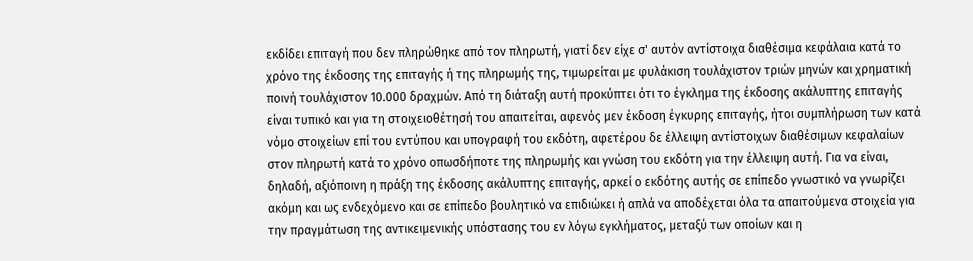εκδίδει επιταγή που δεν πληρώθηκε από τον πληρωτή, γιατί δεν είχε σ' αυτόν αντίστοιχα διαθέσιμα κεφάλαια κατά το χρόνο της έκδοσης της επιταγής ή της πληρωμής της, τιμωρείται με φυλάκιση τουλάχιστον τριών μηνών και χρηματική ποινή τουλάχιστον 10.000 δραχμών. Από τη διάταξη αυτή προκύπτει ότι το έγκλημα της έκδοσης ακάλυπτης επιταγής είναι τυπικό και για τη στοιχειοθέτησή του απαιτείται, αφενός μεν έκδοση έγκυρης επιταγής, ήτοι συμπλήρωση των κατά νόμο στοιχείων επί του εντύπου και υπογραφή του εκδότη, αφετέρου δε έλλειψη αντίστοιχων διαθέσιμων κεφαλαίων στον πληρωτή κατά το χρόνο οπωσδήποτε της πληρωμής και γνώση του εκδότη για την έλλειψη αυτή. Για να είναι, δηλαδή, αξιόποινη η πράξη της έκδοσης ακάλυπτης επιταγής, αρκεί ο εκδότης αυτής σε επίπεδο γνωστικό να γνωρίζει ακόμη και ως ενδεχόμενο και σε επίπεδο βουλητικό να επιδιώκει ή απλά να αποδέχεται όλα τα απαιτούμενα στοιχεία για την πραγμάτωση της αντικειμενικής υπόστασης του εν λόγω εγκλήματος, μεταξύ των οποίων και η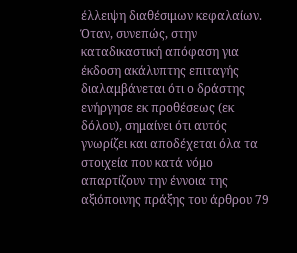έλλειψη διαθέσιμων κεφαλαίων. Όταν, συνεπώς, στην καταδικαστική απόφαση για έκδοση ακάλυπτης επιταγής διαλαμβάνεται ότι ο δράστης ενήργησε εκ προθέσεως (εκ δόλου), σημαίνει ότι αυτός γνωρίζει και αποδέχεται όλα τα στοιχεία που κατά νόμο απαρτίζουν την έννοια της αξιόποινης πράξης του άρθρου 79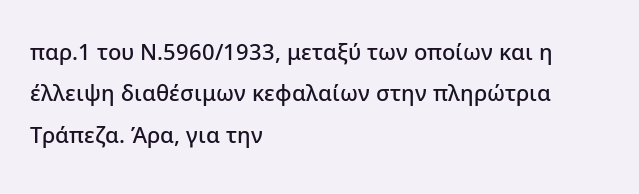παρ.1 του Ν.5960/1933, μεταξύ των οποίων και η έλλειψη διαθέσιμων κεφαλαίων στην πληρώτρια Τράπεζα. Άρα, για την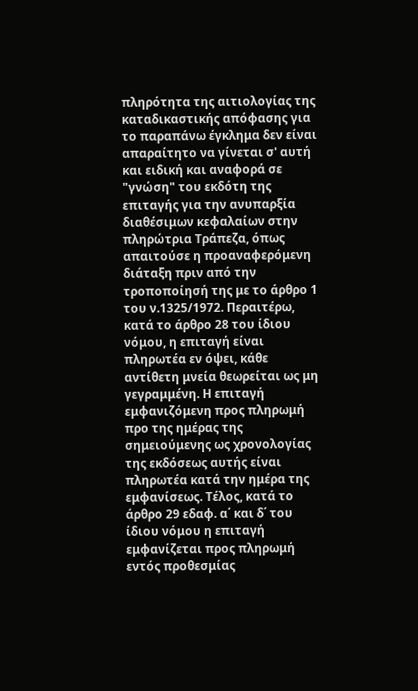πληρότητα της αιτιολογίας της καταδικαστικής απόφασης για το παραπάνω έγκλημα δεν είναι απαραίτητο να γίνεται σ' αυτή και ειδική και αναφορά σε "γνώση" του εκδότη της επιταγής για την ανυπαρξία διαθέσιμων κεφαλαίων στην πληρώτρια Τράπεζα, όπως απαιτούσε η προαναφερόμενη διάταξη πριν από την τροποποίησή της με το άρθρο 1 του ν.1325/1972. Περαιτέρω, κατά το άρθρο 28 του ίδιου νόμου, η επιταγή είναι πληρωτέα εν όψει, κάθε αντίθετη μνεία θεωρείται ως μη γεγραμμένη. Η επιταγή εμφανιζόμενη προς πληρωμή προ της ημέρας της σημειούμενης ως χρονολογίας της εκδόσεως αυτής είναι πληρωτέα κατά την ημέρα της εμφανίσεως. Τέλος, κατά το άρθρο 29 εδαφ. α΄ και δ΄ του ίδιου νόμου η επιταγή εμφανίζεται προς πληρωμή εντός προθεσμίας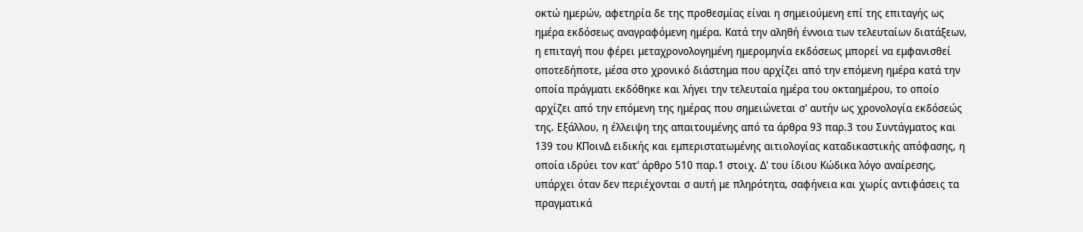οκτώ ημερών, αφετηρία δε της προθεσμίας είναι η σημειούμενη επί της επιταγής ως ημέρα εκδόσεως αναγραφόμενη ημέρα. Κατά την αληθή έννοια των τελευταίων διατάξεων, η επιταγή που φέρει μεταχρονολογημένη ημερομηνία εκδόσεως μπορεί να εμφανισθεί οποτεδήποτε, μέσα στο χρονικό διάστημα που αρχίζει από την επόμενη ημέρα κατά την οποία πράγματι εκδόθηκε και λήγει την τελευταία ημέρα του οκταημέρου, το οποίο αρχίζει από την επόμενη της ημέρας που σημειώνεται σ' αυτήν ως χρονολογία εκδόσεώς της. Εξάλλου, η έλλειψη της απαιτουμένης από τα άρθρα 93 παρ.3 του Συντάγματος και 139 του ΚΠοινΔ ειδικής και εμπεριστατωμένης αιτιολογίας καταδικαστικής απόφασης, η οποία ιδρύει τον κατ' άρθρο 510 παρ.1 στοιχ. Δ' του ίδιου Κώδικα λόγο αναίρεσης, υπάρχει όταν δεν περιέχονται σ αυτή με πληρότητα, σαφήνεια και χωρίς αντιφάσεις τα πραγματικά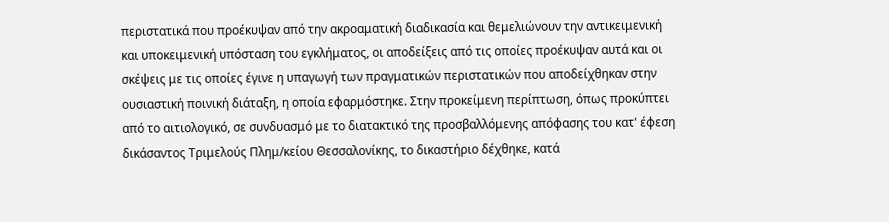περιστατικά που προέκυψαν από την ακροαματική διαδικασία και θεμελιώνουν την αντικειμενική και υποκειμενική υπόσταση του εγκλήματος, οι αποδείξεις από τις οποίες προέκυψαν αυτά και οι σκέψεις με τις οποίες έγινε η υπαγωγή των πραγματικών περιστατικών που αποδείχθηκαν στην ουσιαστική ποινική διάταξη, η οποία εφαρμόστηκε. Στην προκείμενη περίπτωση, όπως προκύπτει από το αιτιολογικό, σε συνδυασμό με το διατακτικό της προσβαλλόμενης απόφασης του κατ' έφεση δικάσαντος Τριμελούς Πλημ/κείου Θεσσαλονίκης, το δικαστήριο δέχθηκε, κατά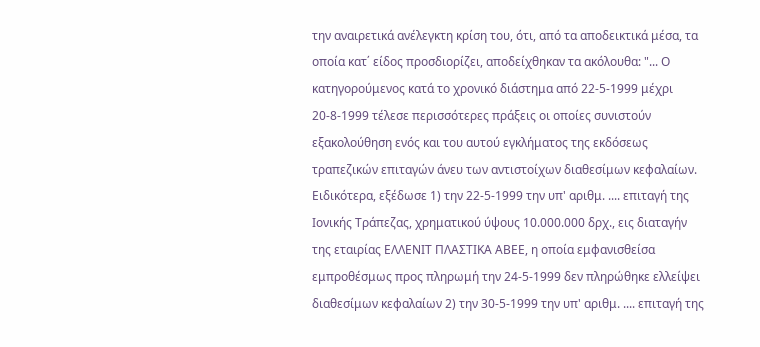την αναιρετικά ανέλεγκτη κρίση του, ότι, από τα αποδεικτικά μέσα, τα οποία κατ΄ είδος προσδιορίζει, αποδείχθηκαν τα ακόλουθα: "... Ο κατηγορούμενος κατά το χρονικό διάστημα από 22-5-1999 μέχρι 20-8-1999 τέλεσε περισσότερες πράξεις οι οποίες συνιστούν εξακολούθηση ενός και του αυτού εγκλήματος της εκδόσεως τραπεζικών επιταγών άνευ των αντιστοίχων διαθεσίμων κεφαλαίων. Ειδικότερα, εξέδωσε 1) την 22-5-1999 την υπ' αριθμ. .... επιταγή της Ιονικής Τράπεζας, χρηματικού ύψους 10.000.000 δρχ., εις διαταγήν της εταιρίας ΕΛΛΕΝΙΤ ΠΛΑΣΤΙΚΑ ΑΒΕΕ, η οποία εμφανισθείσα εμπροθέσμως προς πληρωμή την 24-5-1999 δεν πληρώθηκε ελλείψει διαθεσίμων κεφαλαίων 2) την 30-5-1999 την υπ' αριθμ. .... επιταγή της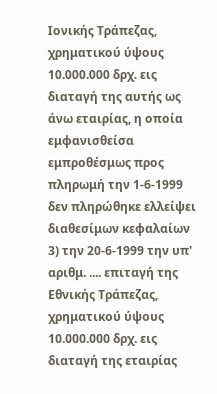Ιονικής Τράπεζας, χρηματικού ύψους 10.000.000 δρχ. εις διαταγή της αυτής ως άνω εταιρίας, η οποία εμφανισθείσα εμπροθέσμως προς πληρωμή την 1-6-1999 δεν πληρώθηκε ελλείψει διαθεσίμων κεφαλαίων 3) την 20-6-1999 την υπ' αριθμ. .... επιταγή της Εθνικής Τράπεζας, χρηματικού ύψους 10.000.000 δρχ. εις διαταγή της εταιρίας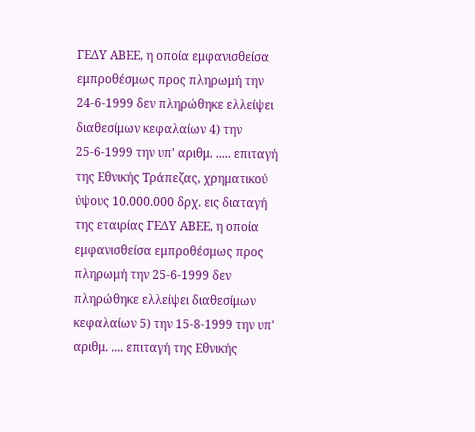ΓΕΔΥ ΑΒΕΕ, η οποία εμφανισθείσα εμπροθέσμως προς πληρωμή την 24-6-1999 δεν πληρώθηκε ελλείψει διαθεσίμων κεφαλαίων 4) την 25-6-1999 την υπ' αριθμ. ..... επιταγή της Εθνικής Τράπεζας, χρηματικού ύψους 10.000.000 δρχ. εις διαταγή της εταιρίας ΓΕΔΥ ΑΒΕΕ, η οποία εμφανισθείσα εμπροθέσμως προς πληρωμή την 25-6-1999 δεν πληρώθηκε ελλείψει διαθεσίμων κεφαλαίων 5) την 15-8-1999 την υπ' αριθμ. .... επιταγή της Εθνικής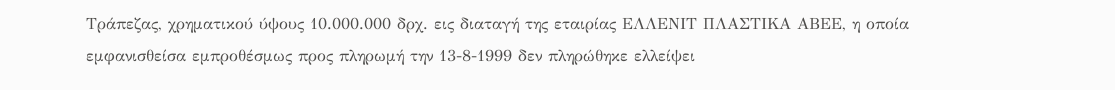Τράπεζας, χρηματικού ύψους 10.000.000 δρχ. εις διαταγή της εταιρίας ΕΛΛΕΝΙΤ ΠΛΑΣΤΙΚΑ ΑΒΕΕ, η οποία εμφανισθείσα εμπροθέσμως προς πληρωμή την 13-8-1999 δεν πληρώθηκε ελλείψει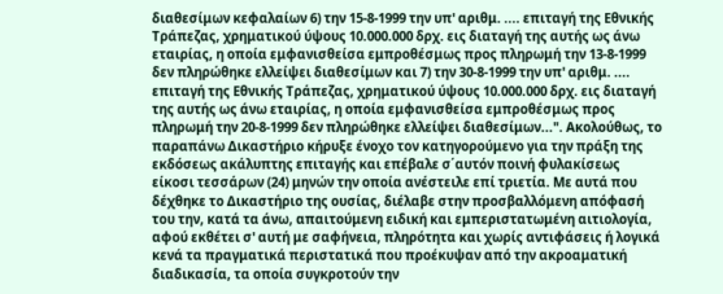διαθεσίμων κεφαλαίων 6) την 15-8-1999 την υπ' αριθμ. .... επιταγή της Εθνικής Τράπεζας, χρηματικού ύψους 10.000.000 δρχ. εις διαταγή της αυτής ως άνω εταιρίας, η οποία εμφανισθείσα εμπροθέσμως προς πληρωμή την 13-8-1999 δεν πληρώθηκε ελλείψει διαθεσίμων και 7) την 30-8-1999 την υπ' αριθμ. .... επιταγή της Εθνικής Τράπεζας, χρηματικού ύψους 10.000.000 δρχ. εις διαταγή της αυτής ως άνω εταιρίας, η οποία εμφανισθείσα εμπροθέσμως προς πληρωμή την 20-8-1999 δεν πληρώθηκε ελλείψει διαθεσίμων...". Ακολούθως, το παραπάνω Δικαστήριο κήρυξε ένοχο τον κατηγορούμενο για την πράξη της εκδόσεως ακάλυπτης επιταγής και επέβαλε σ΄αυτόν ποινή φυλακίσεως είκοσι τεσσάρων (24) μηνών την οποία ανέστειλε επί τριετία. Με αυτά που δέχθηκε το Δικαστήριο της ουσίας, διέλαβε στην προσβαλλόμενη απόφασή του την, κατά τα άνω, απαιτούμενη ειδική και εμπεριστατωμένη αιτιολογία, αφού εκθέτει σ' αυτή με σαφήνεια, πληρότητα και χωρίς αντιφάσεις ή λογικά κενά τα πραγματικά περιστατικά που προέκυψαν από την ακροαματική διαδικασία, τα οποία συγκροτούν την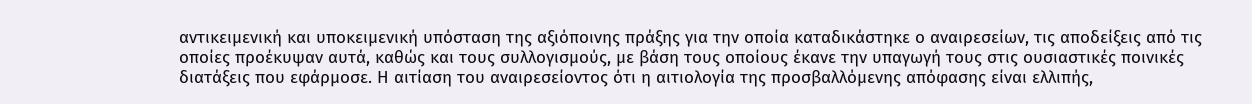αντικειμενική και υποκειμενική υπόσταση της αξιόποινης πράξης για την οποία καταδικάστηκε ο αναιρεσείων, τις αποδείξεις από τις οποίες προέκυψαν αυτά, καθώς και τους συλλογισμούς, με βάση τους οποίους έκανε την υπαγωγή τους στις ουσιαστικές ποινικές διατάξεις που εφάρμοσε. Η αιτίαση του αναιρεσείοντος ότι η αιτιολογία της προσβαλλόμενης απόφασης είναι ελλιπής,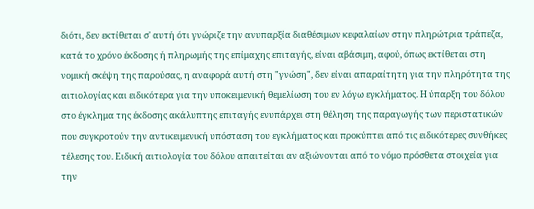διότι, δεν εκτίθεται σ' αυτή ότι γνώριζε την ανυπαρξία διαθέσιμων κεφαλαίων στην πληρώτρια τράπεζα, κατά το χρόνο έκδοσης ή πληρωμής της επίμαχης επιταγής, είναι αβάσιμη, αφού, όπως εκτίθεται στη νομική σκέψη της παρούσας, η αναφορά αυτή στη "γνώση", δεν είναι απαραίτητη για την πληρότητα της αιτιολογίας και ειδικότερα για την υποκειμενική θεμελίωση του εν λόγω εγκλήματος. Η ύπαρξη του δόλου στο έγκλημα της έκδοσης ακάλυπτης επιταγής ενυπάρχει στη θέληση της παραγωγής των περιστατικών που συγκροτούν την αντικειμενική υπόσταση του εγκλήματος και προκύπτει από τις ειδικότερες συνθήκες τέλεσης του. Ειδική αιτιολογία του δόλου απαιτείται αν αξιώνονται από το νόμο πρόσθετα στοιχεία για την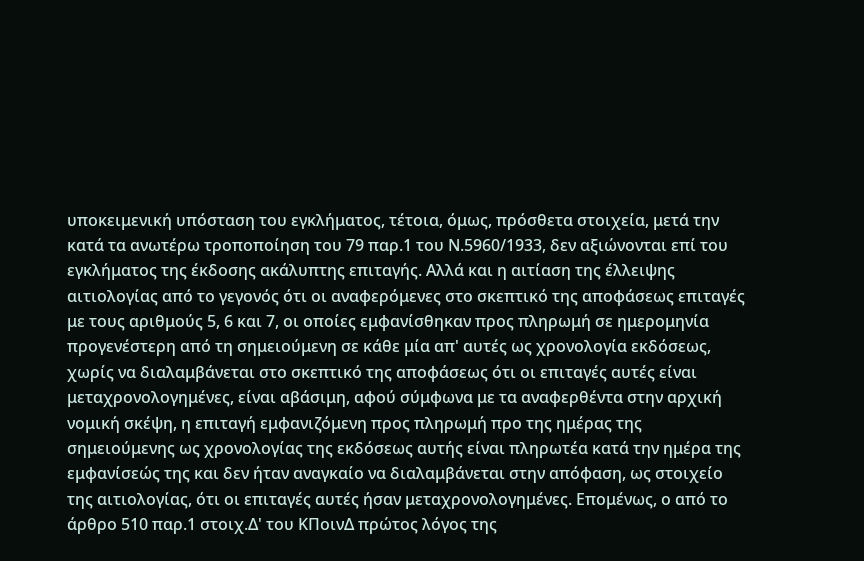υποκειμενική υπόσταση του εγκλήματος, τέτοια, όμως, πρόσθετα στοιχεία, μετά την κατά τα ανωτέρω τροποποίηση του 79 παρ.1 του Ν.5960/1933, δεν αξιώνονται επί του εγκλήματος της έκδοσης ακάλυπτης επιταγής. Αλλά και η αιτίαση της έλλειψης αιτιολογίας από το γεγονός ότι οι αναφερόμενες στο σκεπτικό της αποφάσεως επιταγές με τους αριθμούς 5, 6 και 7, οι οποίες εμφανίσθηκαν προς πληρωμή σε ημερομηνία προγενέστερη από τη σημειούμενη σε κάθε μία απ' αυτές ως χρονολογία εκδόσεως, χωρίς να διαλαμβάνεται στο σκεπτικό της αποφάσεως ότι οι επιταγές αυτές είναι μεταχρονολογημένες, είναι αβάσιμη, αφού σύμφωνα με τα αναφερθέντα στην αρχική νομική σκέψη, η επιταγή εμφανιζόμενη προς πληρωμή προ της ημέρας της σημειούμενης ως χρονολογίας της εκδόσεως αυτής είναι πληρωτέα κατά την ημέρα της εμφανίσεώς της και δεν ήταν αναγκαίο να διαλαμβάνεται στην απόφαση, ως στοιχείο της αιτιολογίας, ότι οι επιταγές αυτές ήσαν μεταχρονολογημένες. Επομένως, ο από το άρθρο 510 παρ.1 στοιχ.Δ' του ΚΠοινΔ πρώτος λόγος της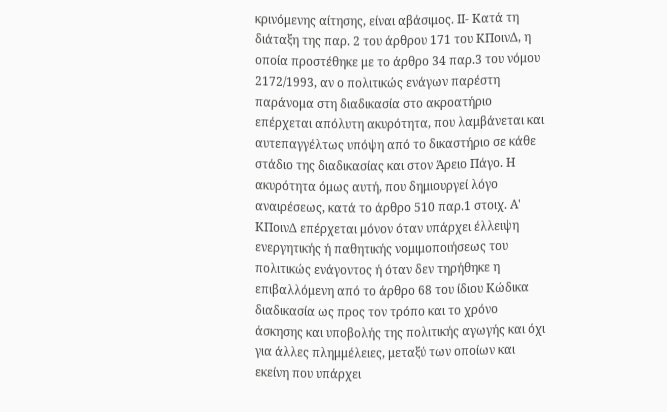κρινόμενης αίτησης, είναι αβάσιμος. ΙΙ- Κατά τη διάταξη της παρ. 2 του άρθρου 171 του ΚΠοινΔ, η οποία προστέθηκε με το άρθρο 34 παρ.3 του νόμου 2172/1993, αν ο πολιτικώς ενάγων παρέστη παράνομα στη διαδικασία στο ακροατήριο επέρχεται απόλυτη ακυρότητα, που λαμβάνεται και αυτεπαγγέλτως υπόψη από το δικαστήριο σε κάθε στάδιο της διαδικασίας και στον Άρειο Πάγο. Η ακυρότητα όμως αυτή, που δημιουργεί λόγο αναιρέσεως, κατά το άρθρο 510 παρ.1 στοιχ. Α' ΚΠοινΔ επέρχεται μόνον όταν υπάρχει έλλειψη ενεργητικής ή παθητικής νομιμοποιήσεως του πολιτικώς ενάγοντος ή όταν δεν τηρήθηκε η επιβαλλόμενη από το άρθρο 68 του ίδιου Κώδικα διαδικασία ως προς τον τρόπο και το χρόνο άσκησης και υποβολής της πολιτικής αγωγής και όχι για άλλες πλημμέλειες, μεταξύ των οποίων και εκείνη που υπάρχει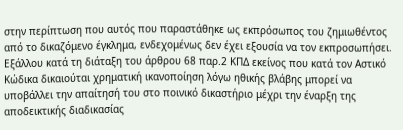στην περίπτωση που αυτός που παραστάθηκε ως εκπρόσωπος του ζημιωθέντος από το δικαζόμενο έγκλημα, ενδεχομένως δεν έχει εξουσία να τον εκπροσωπήσει. Εξάλλου κατά τη διάταξη του άρθρου 68 παρ.2 ΚΠΔ εκείνος που κατά τον Αστικό Κώδικα δικαιούται χρηματική ικανοποίηση λόγω ηθικής βλάβης μπορεί να υποβάλλει την απαίτησή του στο ποινικό δικαστήριο μέχρι την έναρξη της αποδεικτικής διαδικασίας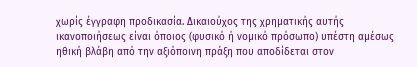χωρίς έγγραφη προδικασία. Δικαιούχος της χρηματικής αυτής ικανοποιήσεως είναι όποιος (φυσικό ή νομικό πρόσωπο) υπέστη αμέσως ηθική βλάβη από την αξιόποινη πράξη που αποδίδεται στον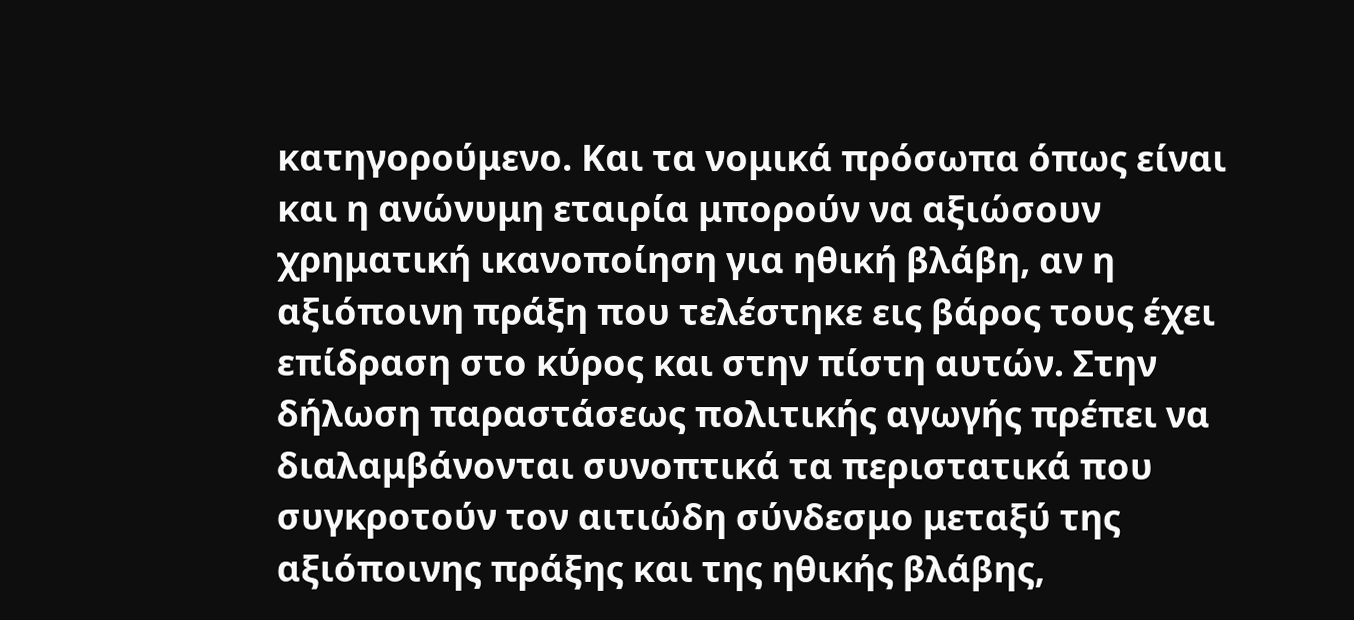κατηγορούμενο. Και τα νομικά πρόσωπα όπως είναι και η ανώνυμη εταιρία μπορούν να αξιώσουν χρηματική ικανοποίηση για ηθική βλάβη, αν η αξιόποινη πράξη που τελέστηκε εις βάρος τους έχει επίδραση στο κύρος και στην πίστη αυτών. Στην δήλωση παραστάσεως πολιτικής αγωγής πρέπει να διαλαμβάνονται συνοπτικά τα περιστατικά που συγκροτούν τον αιτιώδη σύνδεσμο μεταξύ της αξιόποινης πράξης και της ηθικής βλάβης,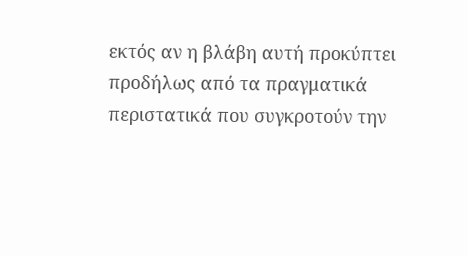εκτός αν η βλάβη αυτή προκύπτει προδήλως από τα πραγματικά περιστατικά που συγκροτούν την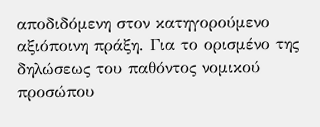αποδιδόμενη στον κατηγορούμενο αξιόποινη πράξη. Για το ορισμένο της δηλώσεως του παθόντος νομικού προσώπου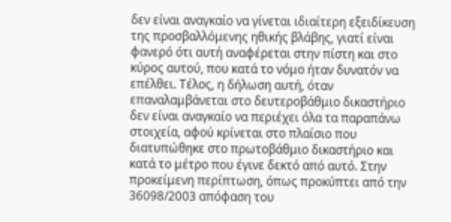δεν είναι αναγκαίο να γίνεται ιδιαίτερη εξειδίκευση της προσβαλλόμενης ηθικής βλάβης, γιατί είναι φανερό ότι αυτή αναφέρεται στην πίστη και στο κύρος αυτού, που κατά το νόμο ήταν δυνατόν να επέλθει. Τέλος, η δήλωση αυτή, όταν επαναλαμβάνεται στο δευτεροβάθμιο δικαστήριο δεν είναι αναγκαίο να περιέχει όλα τα παραπάνω στοιχεία, αφού κρίνεται στο πλαίσιο που διατυπώθηκε στο πρωτοβάθμιο δικαστήριο και κατά το μέτρο που έγινε δεκτό από αυτό. Στην προκείμενη περίπτωση, όπως προκύπτει από την 36098/2003 απόφαση του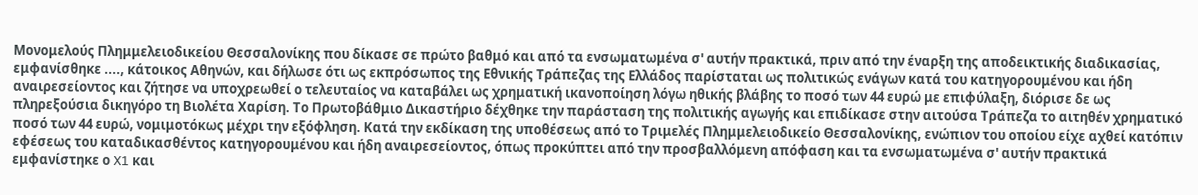Μονομελούς Πλημμελειοδικείου Θεσσαλονίκης που δίκασε σε πρώτο βαθμό και από τα ενσωματωμένα σ' αυτήν πρακτικά, πριν από την έναρξη της αποδεικτικής διαδικασίας, εμφανίσθηκε ...., κάτοικος Αθηνών, και δήλωσε ότι ως εκπρόσωπος της Εθνικής Τράπεζας της Ελλάδος παρίσταται ως πολιτικώς ενάγων κατά του κατηγορουμένου και ήδη αναιρεσείοντος και ζήτησε να υποχρεωθεί ο τελευταίος να καταβάλει ως χρηματική ικανοποίηση λόγω ηθικής βλάβης το ποσό των 44 ευρώ με επιφύλαξη, διόρισε δε ως πληρεξούσια δικηγόρο τη Βιολέτα Χαρίση. Το Πρωτοβάθμιο Δικαστήριο δέχθηκε την παράσταση της πολιτικής αγωγής και επιδίκασε στην αιτούσα Τράπεζα το αιτηθέν χρηματικό ποσό των 44 ευρώ, νομιμοτόκως μέχρι την εξόφληση. Κατά την εκδίκαση της υποθέσεως από το Τριμελές Πλημμελειοδικείο Θεσσαλονίκης, ενώπιον του οποίου είχε αχθεί κατόπιν εφέσεως του καταδικασθέντος κατηγορουμένου και ήδη αναιρεσείοντος, όπως προκύπτει από την προσβαλλόμενη απόφαση και τα ενσωματωμένα σ' αυτήν πρακτικά εμφανίστηκε ο X1 και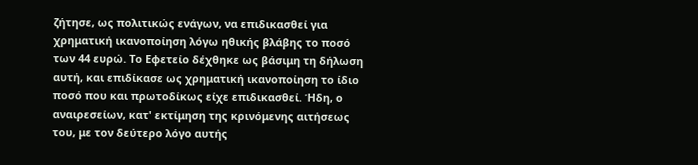ζήτησε, ως πολιτικώς ενάγων, να επιδικασθεί για χρηματική ικανοποίηση λόγω ηθικής βλάβης το ποσό των 44 ευρώ. Το Εφετείο δέχθηκε ως βάσιμη τη δήλωση αυτή, και επιδίκασε ως χρηματική ικανοποίηση το ίδιο ποσό που και πρωτοδίκως είχε επιδικασθεί. Ήδη, ο αναιρεσείων, κατ' εκτίμηση της κρινόμενης αιτήσεως του, με τον δεύτερο λόγο αυτής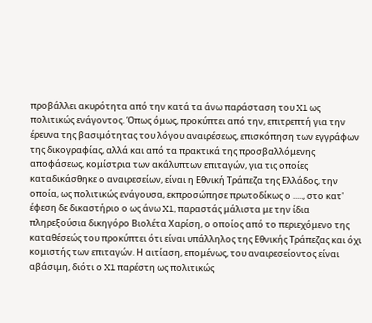προβάλλει ακυρότητα από την κατά τα άνω παράσταση του X1 ως πολιτικώς ενάγοντος. Όπως όμως, προκύπτει από την, επιτρεπτή για την έρευνα της βασιμότητας του λόγου αναιρέσεως, επισκόπηση των εγγράφων της δικογραφίας, αλλά και από τα πρακτικά της προσβαλλόμενης αποφάσεως, κομίστρια των ακάλυπτων επιταγών, για τις οποίες καταδικάσθηκε ο αναιρεσείων, είναι η Εθνική Τράπεζα της Ελλάδος, την οποία, ως πολιτικώς ενάγουσα, εκπροσώπησε πρωτοδίκως ο ....., στο κατ' έφεση δε δικαστήριο ο ως άνω X1, παραστάς μάλιστα με την ίδια πληρεξούσια δικηγόρο Βιολέτα Χαρίση, ο οποίος από το περιεχόμενο της καταθέσεώς του προκύπτει ότι είναι υπάλληλος της Εθνικής Τράπεζας και όχι κομιστής των επιταγών. Η αιτίαση, επομένως, του αναιρεσείοντος είναι αβάσιμη, διότι ο X1 παρέστη ως πολιτικώς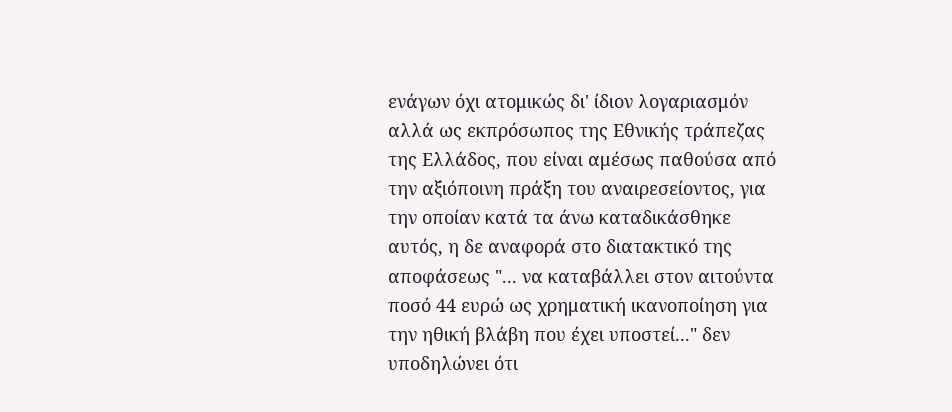ενάγων όχι ατομικώς δι' ίδιον λογαριασμόν αλλά ως εκπρόσωπος της Εθνικής τράπεζας της Ελλάδος, που είναι αμέσως παθούσα από την αξιόποινη πράξη του αναιρεσείοντος, για την οποίαν κατά τα άνω καταδικάσθηκε αυτός, η δε αναφορά στο διατακτικό της αποφάσεως "... να καταβάλλει στον αιτούντα ποσό 44 ευρώ ως χρηματική ικανοποίηση για την ηθική βλάβη που έχει υποστεί..." δεν υποδηλώνει ότι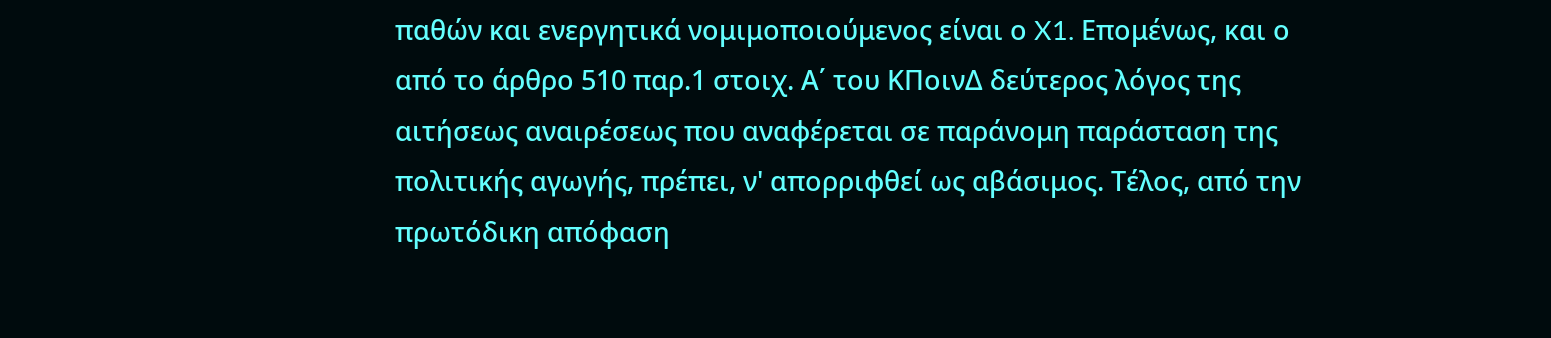παθών και ενεργητικά νομιμοποιούμενος είναι ο X1. Επομένως, και ο από το άρθρο 510 παρ.1 στοιχ. Α΄ του ΚΠοινΔ δεύτερος λόγος της αιτήσεως αναιρέσεως που αναφέρεται σε παράνομη παράσταση της πολιτικής αγωγής, πρέπει, ν' απορριφθεί ως αβάσιμος. Τέλος, από την πρωτόδικη απόφαση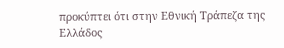προκύπτει ότι στην Εθνική Τράπεζα της Ελλάδος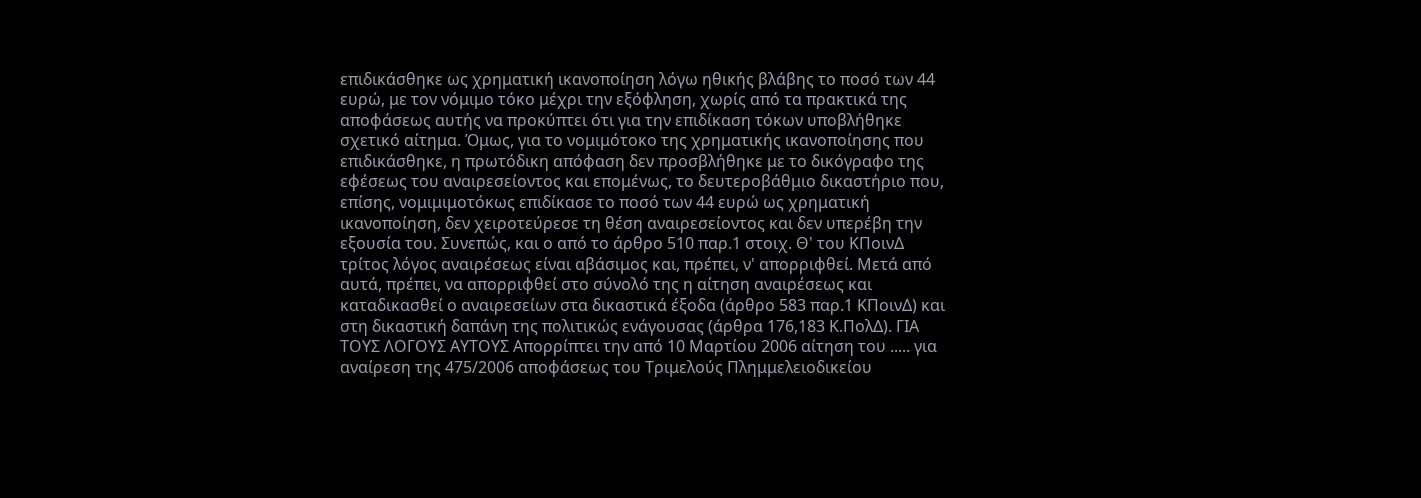επιδικάσθηκε ως χρηματική ικανοποίηση λόγω ηθικής βλάβης το ποσό των 44 ευρώ, με τον νόμιμο τόκο μέχρι την εξόφληση, χωρίς από τα πρακτικά της αποφάσεως αυτής να προκύπτει ότι για την επιδίκαση τόκων υποβλήθηκε σχετικό αίτημα. Όμως, για το νομιμότοκο της χρηματικής ικανοποίησης που επιδικάσθηκε, η πρωτόδικη απόφαση δεν προσβλήθηκε με το δικόγραφο της εφέσεως του αναιρεσείοντος και επομένως, το δευτεροβάθμιο δικαστήριο που, επίσης, νομιμιμοτόκως επιδίκασε το ποσό των 44 ευρώ ως χρηματική ικανοποίηση, δεν χειροτεύρεσε τη θέση αναιρεσείοντος και δεν υπερέβη την εξουσία του. Συνεπώς, και ο από το άρθρο 510 παρ.1 στοιχ. Θ' του ΚΠοινΔ τρίτος λόγος αναιρέσεως είναι αβάσιμος και, πρέπει, ν' απορριφθεί. Μετά από αυτά, πρέπει, να απορριφθεί στο σύνολό της η αίτηση αναιρέσεως και καταδικασθεί ο αναιρεσείων στα δικαστικά έξοδα (άρθρο 583 παρ.1 ΚΠοινΔ) και στη δικαστική δαπάνη της πολιτικώς ενάγουσας (άρθρα 176,183 Κ.ΠολΔ). ΓΙΑ ΤΟΥΣ ΛΟΓΟΥΣ ΑΥΤΟΥΣ Απορρίπτει την από 10 Μαρτίου 2006 αίτηση του ..... για αναίρεση της 475/2006 αποφάσεως του Τριμελούς Πλημμελειοδικείου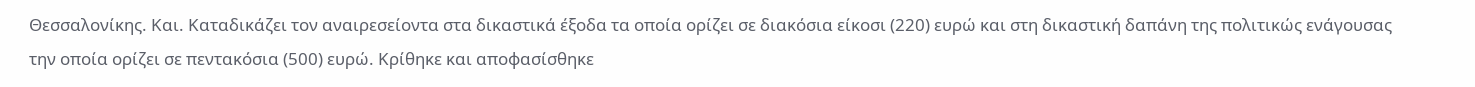Θεσσαλονίκης. Και. Καταδικάζει τον αναιρεσείοντα στα δικαστικά έξοδα τα οποία ορίζει σε διακόσια είκοσι (220) ευρώ και στη δικαστική δαπάνη της πολιτικώς ενάγουσας την οποία ορίζει σε πεντακόσια (500) ευρώ. Κρίθηκε και αποφασίσθηκε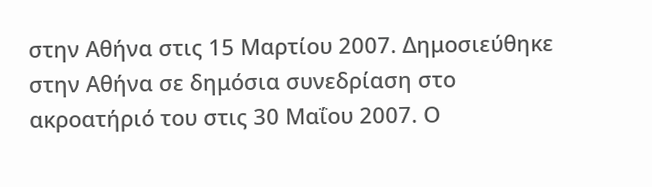στην Αθήνα στις 15 Μαρτίου 2007. Δημοσιεύθηκε στην Αθήνα σε δημόσια συνεδρίαση στο ακροατήριό του στις 30 Μαΐου 2007. Ο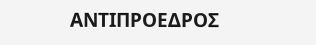ΑΝΤΙΠΡΟΕΔΡΟΣ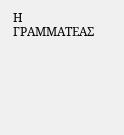Η ΓΡΑΜΜΑΤΕΑΣ